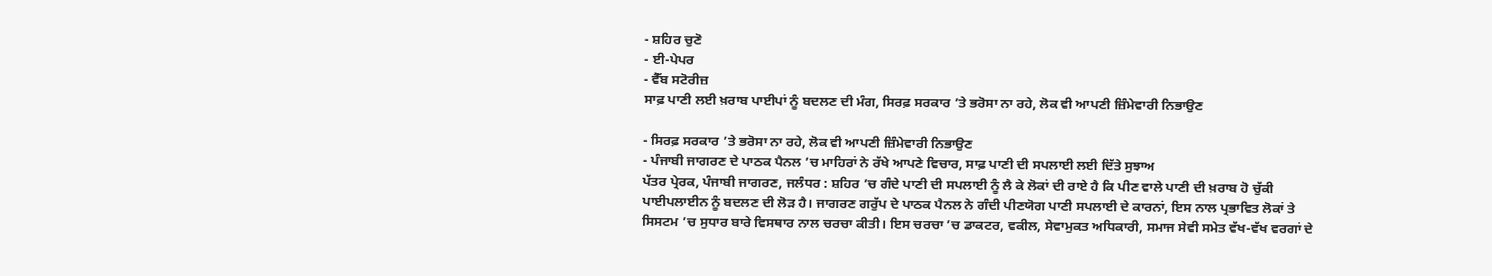- ਸ਼ਹਿਰ ਚੁਣੋ
- ਈ-ਪੇਪਰ
- ਵੈੱਬ ਸਟੋਰੀਜ਼
ਸਾਫ਼ ਪਾਣੀ ਲਈ ਖ਼ਰਾਬ ਪਾਈਪਾਂ ਨੂੰ ਬਦਲਣ ਦੀ ਮੰਗ, ਸਿਰਫ਼ ਸਰਕਾਰ ’ਤੇ ਭਰੋਸਾ ਨਾ ਰਹੇ, ਲੋਕ ਵੀ ਆਪਣੀ ਜ਼ਿੰਮੇਵਾਰੀ ਨਿਭਾਉਣ

- ਸਿਰਫ਼ ਸਰਕਾਰ ’ਤੇ ਭਰੋਸਾ ਨਾ ਰਹੇ, ਲੋਕ ਵੀ ਆਪਣੀ ਜ਼ਿੰਮੇਵਾਰੀ ਨਿਭਾਉਣ
- ਪੰਜਾਬੀ ਜਾਗਰਣ ਦੇ ਪਾਠਕ ਪੈਨਲ ’ਚ ਮਾਹਿਰਾਂ ਨੇ ਰੱਖੇ ਆਪਣੇ ਵਿਚਾਰ, ਸਾਫ਼ ਪਾਣੀ ਦੀ ਸਪਲਾਈ ਲਈ ਦਿੱਤੇ ਸੁਝਾਅ
ਪੱਤਰ ਪ੍ਰੇਰਕ, ਪੰਜਾਬੀ ਜਾਗਰਣ, ਜਲੰਧਰ : ਸ਼ਹਿਰ ’ਚ ਗੰਦੇ ਪਾਣੀ ਦੀ ਸਪਲਾਈ ਨੂੰ ਲੈ ਕੇ ਲੋਕਾਂ ਦੀ ਰਾਏ ਹੈ ਕਿ ਪੀਣ ਵਾਲੇ ਪਾਣੀ ਦੀ ਖ਼ਰਾਬ ਹੋ ਚੁੱਕੀ ਪਾਈਪਲਾਈਨ ਨੂੰ ਬਦਲਣ ਦੀ ਲੋੜ ਹੈ। ਜਾਗਰਣ ਗਰੁੱਪ ਦੇ ਪਾਠਕ ਪੈਨਲ ਨੇ ਗੰਦੀ ਪੀਣਯੋਗ ਪਾਣੀ ਸਪਲਾਈ ਦੇ ਕਾਰਨਾਂ, ਇਸ ਨਾਲ ਪ੍ਰਭਾਵਿਤ ਲੋਕਾਂ ਤੇ ਸਿਸਟਮ ’ਚ ਸੁਧਾਰ ਬਾਰੇ ਵਿਸਥਾਰ ਨਾਲ ਚਰਚਾ ਕੀਤੀ। ਇਸ ਚਰਚਾ ’ਚ ਡਾਕਟਰ, ਵਕੀਲ, ਸੇਵਾਮੁਕਤ ਅਧਿਕਾਰੀ, ਸਮਾਜ ਸੇਵੀ ਸਮੇਤ ਵੱਖ-ਵੱਖ ਵਰਗਾਂ ਦੇ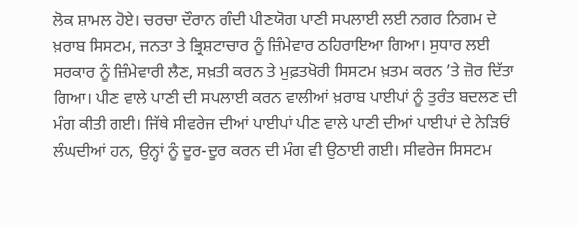ਲੋਕ ਸ਼ਾਮਲ ਹੋਏ। ਚਰਚਾ ਦੌਰਾਨ ਗੰਦੀ ਪੀਣਯੋਗ ਪਾਣੀ ਸਪਲਾਈ ਲਈ ਨਗਰ ਨਿਗਮ ਦੇ ਖ਼ਰਾਬ ਸਿਸਟਮ, ਜਨਤਾ ਤੇ ਭ੍ਰਿਸ਼ਟਾਚਾਰ ਨੂੰ ਜ਼ਿੰਮੇਵਾਰ ਠਹਿਰਾਇਆ ਗਿਆ। ਸੁਧਾਰ ਲਈ ਸਰਕਾਰ ਨੂੰ ਜ਼ਿੰਮੇਵਾਰੀ ਲੈਣ, ਸਖ਼ਤੀ ਕਰਨ ਤੇ ਮੁਫ਼ਤਖੋਰੀ ਸਿਸਟਮ ਖ਼ਤਮ ਕਰਨ ’ਤੇ ਜ਼ੋਰ ਦਿੱਤਾ ਗਿਆ। ਪੀਣ ਵਾਲੇ ਪਾਣੀ ਦੀ ਸਪਲਾਈ ਕਰਨ ਵਾਲੀਆਂ ਖ਼ਰਾਬ ਪਾਈਪਾਂ ਨੂੰ ਤੁਰੰਤ ਬਦਲਣ ਦੀ ਮੰਗ ਕੀਤੀ ਗਈ। ਜਿੱਥੇ ਸੀਵਰੇਜ ਦੀਆਂ ਪਾਈਪਾਂ ਪੀਣ ਵਾਲੇ ਪਾਣੀ ਦੀਆਂ ਪਾਈਪਾਂ ਦੇ ਨੇੜਿਓਂ ਲੰਘਦੀਆਂ ਹਨ, ਉਨ੍ਹਾਂ ਨੂੰ ਦੂਰ-ਦੂਰ ਕਰਨ ਦੀ ਮੰਗ ਵੀ ਉਠਾਈ ਗਈ। ਸੀਵਰੇਜ ਸਿਸਟਮ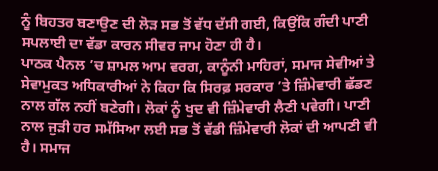ਨੂੰ ਬਿਹਤਰ ਬਣਾਉਣ ਦੀ ਲੋੜ ਸਭ ਤੋਂ ਵੱਧ ਦੱਸੀ ਗਈ, ਕਿਉਂਕਿ ਗੰਦੀ ਪਾਣੀ ਸਪਲਾਈ ਦਾ ਵੱਡਾ ਕਾਰਨ ਸੀਵਰ ਜਾਮ ਹੋਣਾ ਹੀ ਹੈ।
ਪਾਠਕ ਪੈਨਲ ’ਚ ਸ਼ਾਮਲ ਆਮ ਵਰਗ, ਕਾਨੂੰਨੀ ਮਾਹਿਰਾਂ, ਸਮਾਜ ਸੇਵੀਆਂ ਤੇ ਸੇਵਾਮੁਕਤ ਅਧਿਕਾਰੀਆਂ ਨੇ ਕਿਹਾ ਕਿ ਸਿਰਫ਼ ਸਰਕਾਰ ’ਤੇ ਜ਼ਿੰਮੇਵਾਰੀ ਛੱਡਣ ਨਾਲ ਗੱਲ ਨਹੀਂ ਬਣੇਗੀ। ਲੋਕਾਂ ਨੂੰ ਖੁਦ ਵੀ ਜ਼ਿੰਮੇਵਾਰੀ ਲੈਣੀ ਪਵੇਗੀ। ਪਾਣੀ ਨਾਲ ਜੁੜੀ ਹਰ ਸਮੱਸਿਆ ਲਈ ਸਭ ਤੋਂ ਵੱਡੀ ਜ਼ਿੰਮੇਵਾਰੀ ਲੋਕਾਂ ਦੀ ਆਪਣੀ ਵੀ ਹੈ। ਸਮਾਜ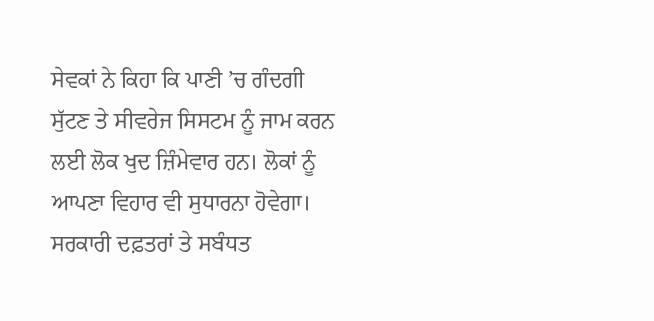ਸੇਵਕਾਂ ਨੇ ਕਿਹਾ ਕਿ ਪਾਣੀ ’ਚ ਗੰਦਗੀ ਸੁੱਟਣ ਤੇ ਸੀਵਰੇਜ ਸਿਸਟਮ ਨੂੰ ਜਾਮ ਕਰਨ ਲਈ ਲੋਕ ਖੁਦ ਜ਼ਿੰਮੇਵਾਰ ਹਨ। ਲੋਕਾਂ ਨੂੰ ਆਪਣਾ ਵਿਹਾਰ ਵੀ ਸੁਧਾਰਨਾ ਹੋਵੇਗਾ। ਸਰਕਾਰੀ ਦਫ਼ਤਰਾਂ ਤੇ ਸਬੰਧਤ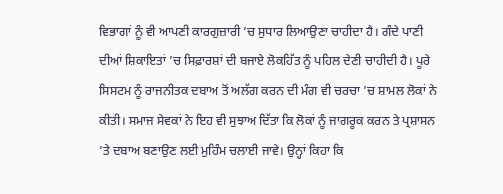ਵਿਭਾਗਾਂ ਨੂੰ ਵੀ ਆਪਣੀ ਕਾਰਗੁਜ਼ਾਰੀ ’ਚ ਸੁਧਾਰ ਲਿਆਉਣਾ ਚਾਹੀਦਾ ਹੈ। ਗੰਦੇ ਪਾਣੀ ਦੀਆਂ ਸ਼ਿਕਾਇਤਾਂ ’ਚ ਸਿਫ਼ਾਰਸ਼ਾਂ ਦੀ ਬਜਾਏ ਲੋਕਹਿੱਤ ਨੂੰ ਪਹਿਲ ਦੇਣੀ ਚਾਹੀਦੀ ਹੈ। ਪੂਰੇ ਸਿਸਟਮ ਨੂੰ ਰਾਜਨੀਤਕ ਦਬਾਅ ਤੋਂ ਅਲੱਗ ਕਰਨ ਦੀ ਮੰਗ ਵੀ ਚਰਚਾ ’ਚ ਸ਼ਾਮਲ ਲੋਕਾਂ ਨੇ ਕੀਤੀ। ਸਮਾਜ ਸੇਵਕਾਂ ਨੇ ਇਹ ਵੀ ਸੁਝਾਅ ਦਿੱਤਾ ਕਿ ਲੋਕਾਂ ਨੂੰ ਜਾਗਰੂਕ ਕਰਨ ਤੇ ਪ੍ਰਸ਼ਾਸਨ ’ਤੇ ਦਬਾਅ ਬਣਾਉਣ ਲਈ ਮੁਹਿੰਮ ਚਲਾਈ ਜਾਵੇ। ਉਨ੍ਹਾਂ ਕਿਹਾ ਕਿ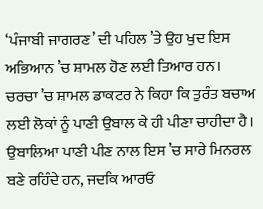‘ਪੰਜਾਬੀ ਜਾਗਰਣ’ ਦੀ ਪਹਿਲ ’ਤੇ ਉਹ ਖੁਦ ਇਸ ਅਭਿਆਨ ’ਚ ਸ਼ਾਮਲ ਹੋਣ ਲਈ ਤਿਆਰ ਹਨ। ਚਰਚਾ ’ਚ ਸ਼ਾਮਲ ਡਾਕਟਰ ਨੇ ਕਿਹਾ ਕਿ ਤੁਰੰਤ ਬਚਾਅ ਲਈ ਲੋਕਾਂ ਨੂੰ ਪਾਣੀ ਉਬਾਲ ਕੇ ਹੀ ਪੀਣਾ ਚਾਹੀਦਾ ਹੈ। ਉਬਾਲਿਆ ਪਾਣੀ ਪੀਣ ਨਾਲ ਇਸ ’ਚ ਸਾਰੇ ਮਿਨਰਲ ਬਣੇ ਰਹਿੰਦੇ ਹਨ, ਜਦਕਿ ਆਰਓ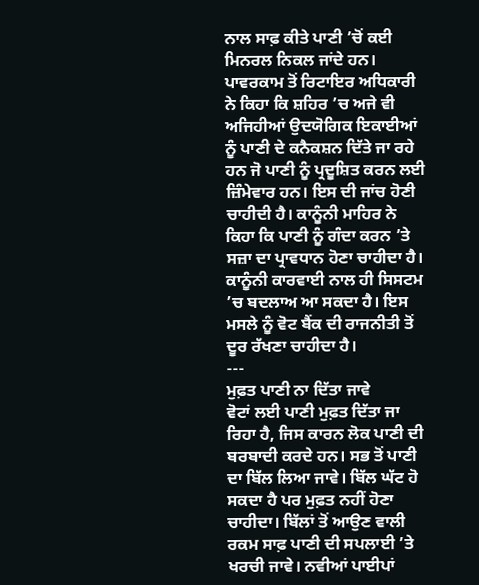ਨਾਲ ਸਾਫ਼ ਕੀਤੇ ਪਾਣੀ ’ਚੋਂ ਕਈ ਮਿਨਰਲ ਨਿਕਲ ਜਾਂਦੇ ਹਨ। ਪਾਵਰਕਾਮ ਤੋਂ ਰਿਟਾਇਰ ਅਧਿਕਾਰੀ ਨੇ ਕਿਹਾ ਕਿ ਸ਼ਹਿਰ ’ਚ ਅਜੇ ਵੀ ਅਜਿਹੀਆਂ ਉਦਯੋਗਿਕ ਇਕਾਈਆਂ ਨੂੰ ਪਾਣੀ ਦੇ ਕਨੈਕਸ਼ਨ ਦਿੱਤੇ ਜਾ ਰਹੇ ਹਨ ਜੋ ਪਾਣੀ ਨੂੰ ਪ੍ਰਦੂਸ਼ਿਤ ਕਰਨ ਲਈ ਜ਼ਿੰਮੇਵਾਰ ਹਨ। ਇਸ ਦੀ ਜਾਂਚ ਹੋਣੀ ਚਾਹੀਦੀ ਹੈ। ਕਾਨੂੰਨੀ ਮਾਹਿਰ ਨੇ ਕਿਹਾ ਕਿ ਪਾਣੀ ਨੂੰ ਗੰਦਾ ਕਰਨ ’ਤੇ ਸਜ਼ਾ ਦਾ ਪ੍ਰਾਵਧਾਨ ਹੋਣਾ ਚਾਹੀਦਾ ਹੈ। ਕਾਨੂੰਨੀ ਕਾਰਵਾਈ ਨਾਲ ਹੀ ਸਿਸਟਮ ’ਚ ਬਦਲਾਅ ਆ ਸਕਦਾ ਹੈ। ਇਸ ਮਸਲੇ ਨੂੰ ਵੋਟ ਬੈਂਕ ਦੀ ਰਾਜਨੀਤੀ ਤੋਂ ਦੂਰ ਰੱਖਣਾ ਚਾਹੀਦਾ ਹੈ।
---
ਮੁਫ਼ਤ ਪਾਣੀ ਨਾ ਦਿੱਤਾ ਜਾਵੇ
ਵੋਟਾਂ ਲਈ ਪਾਣੀ ਮੁਫ਼ਤ ਦਿੱਤਾ ਜਾ ਰਿਹਾ ਹੈ, ਜਿਸ ਕਾਰਨ ਲੋਕ ਪਾਣੀ ਦੀ ਬਰਬਾਦੀ ਕਰਦੇ ਹਨ। ਸਭ ਤੋਂ ਪਾਣੀ ਦਾ ਬਿੱਲ ਲਿਆ ਜਾਵੇ। ਬਿੱਲ ਘੱਟ ਹੋ ਸਕਦਾ ਹੈ ਪਰ ਮੁਫ਼ਤ ਨਹੀਂ ਹੋਣਾ ਚਾਹੀਦਾ। ਬਿੱਲਾਂ ਤੋਂ ਆਉਣ ਵਾਲੀ ਰਕਮ ਸਾਫ਼ ਪਾਣੀ ਦੀ ਸਪਲਾਈ ’ਤੇ ਖਰਚੀ ਜਾਵੇ। ਨਵੀਆਂ ਪਾਈਪਾਂ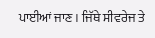ਪਾਈਆਂ ਜਾਣ। ਜਿੱਥੇ ਸੀਵਰੇਜ ਤੇ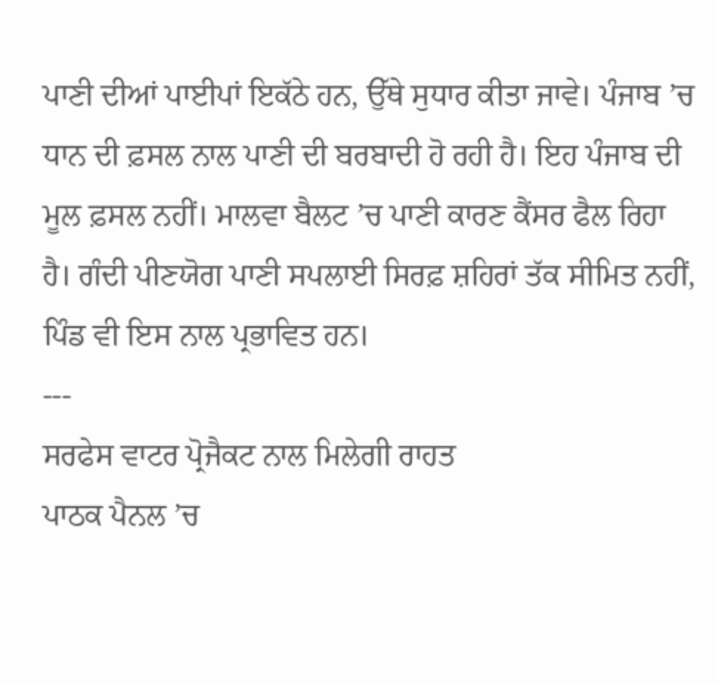ਪਾਣੀ ਦੀਆਂ ਪਾਈਪਾਂ ਇਕੱਠੇ ਹਨ, ਉੱਥੇ ਸੁਧਾਰ ਕੀਤਾ ਜਾਵੇ। ਪੰਜਾਬ ’ਚ ਧਾਨ ਦੀ ਫ਼ਸਲ ਨਾਲ ਪਾਣੀ ਦੀ ਬਰਬਾਦੀ ਹੋ ਰਹੀ ਹੈ। ਇਹ ਪੰਜਾਬ ਦੀ ਮੂਲ ਫ਼ਸਲ ਨਹੀਂ। ਮਾਲਵਾ ਬੈਲਟ ’ਚ ਪਾਣੀ ਕਾਰਣ ਕੈਂਸਰ ਫੈਲ ਰਿਹਾ ਹੈ। ਗੰਦੀ ਪੀਣਯੋਗ ਪਾਣੀ ਸਪਲਾਈ ਸਿਰਫ਼ ਸ਼ਹਿਰਾਂ ਤੱਕ ਸੀਮਿਤ ਨਹੀਂ, ਪਿੰਡ ਵੀ ਇਸ ਨਾਲ ਪ੍ਰਭਾਵਿਤ ਹਨ।
---
ਸਰਫੇਸ ਵਾਟਰ ਪ੍ਰੋਜੈਕਟ ਨਾਲ ਮਿਲੇਗੀ ਰਾਹਤ
ਪਾਠਕ ਪੈਨਲ ’ਚ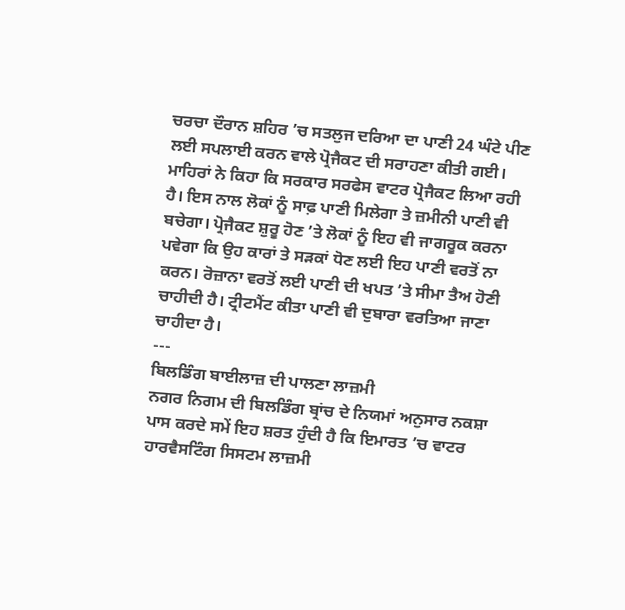ਚਰਚਾ ਦੌਰਾਨ ਸ਼ਹਿਰ ’ਚ ਸਤਲੁਜ ਦਰਿਆ ਦਾ ਪਾਣੀ 24 ਘੰਟੇ ਪੀਣ ਲਈ ਸਪਲਾਈ ਕਰਨ ਵਾਲੇ ਪ੍ਰੋਜੈਕਟ ਦੀ ਸਰਾਹਣਾ ਕੀਤੀ ਗਈ। ਮਾਹਿਰਾਂ ਨੇ ਕਿਹਾ ਕਿ ਸਰਕਾਰ ਸਰਫੇਸ ਵਾਟਰ ਪ੍ਰੋਜੈਕਟ ਲਿਆ ਰਹੀ ਹੈ। ਇਸ ਨਾਲ ਲੋਕਾਂ ਨੂੰ ਸਾਫ਼ ਪਾਣੀ ਮਿਲੇਗਾ ਤੇ ਜ਼ਮੀਨੀ ਪਾਣੀ ਵੀ ਬਚੇਗਾ। ਪ੍ਰੋਜੈਕਟ ਸ਼ੁਰੂ ਹੋਣ ’ਤੇ ਲੋਕਾਂ ਨੂੰ ਇਹ ਵੀ ਜਾਗਰੂਕ ਕਰਨਾ ਪਵੇਗਾ ਕਿ ਉਹ ਕਾਰਾਂ ਤੇ ਸੜਕਾਂ ਧੋਣ ਲਈ ਇਹ ਪਾਣੀ ਵਰਤੋਂ ਨਾ ਕਰਨ। ਰੋਜ਼ਾਨਾ ਵਰਤੋਂ ਲਈ ਪਾਣੀ ਦੀ ਖਪਤ ’ਤੇ ਸੀਮਾ ਤੈਅ ਹੋਣੀ ਚਾਹੀਦੀ ਹੈ। ਟ੍ਰੀਟਮੈਂਟ ਕੀਤਾ ਪਾਣੀ ਵੀ ਦੁਬਾਰਾ ਵਰਤਿਆ ਜਾਣਾ ਚਾਹੀਦਾ ਹੈ।
---
ਬਿਲਡਿੰਗ ਬਾਈਲਾਜ਼ ਦੀ ਪਾਲਣਾ ਲਾਜ਼ਮੀ
ਨਗਰ ਨਿਗਮ ਦੀ ਬਿਲਡਿੰਗ ਬ੍ਰਾਂਚ ਦੇ ਨਿਯਮਾਂ ਅਨੁਸਾਰ ਨਕਸ਼ਾ ਪਾਸ ਕਰਦੇ ਸਮੇਂ ਇਹ ਸ਼ਰਤ ਹੁੰਦੀ ਹੈ ਕਿ ਇਮਾਰਤ ’ਚ ਵਾਟਰ ਹਾਰਵੈਸਟਿੰਗ ਸਿਸਟਮ ਲਾਜ਼ਮੀ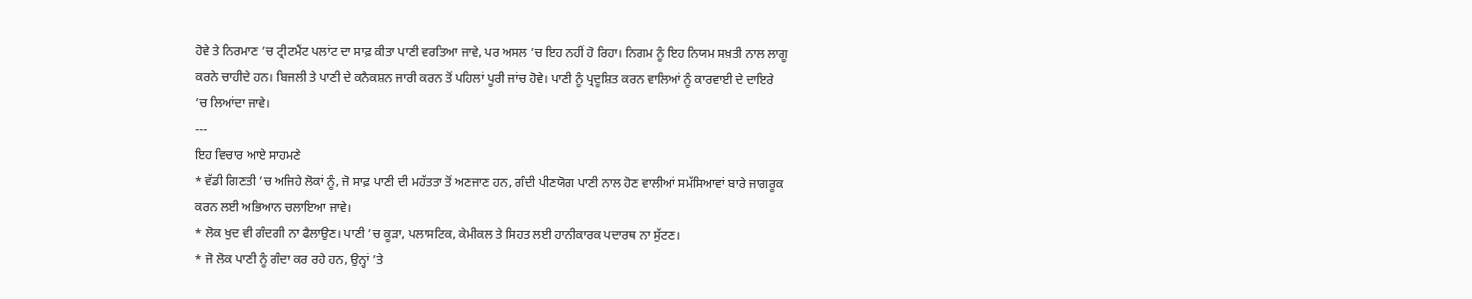ਹੋਵੇ ਤੇ ਨਿਰਮਾਣ ’ਚ ਟ੍ਰੀਟਮੈਂਟ ਪਲਾਂਟ ਦਾ ਸਾਫ਼ ਕੀਤਾ ਪਾਣੀ ਵਰਤਿਆ ਜਾਵੇ, ਪਰ ਅਸਲ ’ਚ ਇਹ ਨਹੀਂ ਹੋ ਰਿਹਾ। ਨਿਗਮ ਨੂੰ ਇਹ ਨਿਯਮ ਸਖ਼ਤੀ ਨਾਲ ਲਾਗੂ ਕਰਨੇ ਚਾਹੀਦੇ ਹਨ। ਬਿਜਲੀ ਤੇ ਪਾਣੀ ਦੇ ਕਨੈਕਸ਼ਨ ਜਾਰੀ ਕਰਨ ਤੋਂ ਪਹਿਲਾਂ ਪੂਰੀ ਜਾਂਚ ਹੋਵੇ। ਪਾਣੀ ਨੂੰ ਪ੍ਰਦੂਸ਼ਿਤ ਕਰਨ ਵਾਲਿਆਂ ਨੂੰ ਕਾਰਵਾਈ ਦੇ ਦਾਇਰੇ ’ਚ ਲਿਆਂਦਾ ਜਾਵੇ।
---
ਇਹ ਵਿਚਾਰ ਆਏ ਸਾਹਮਣੇ
* ਵੱਡੀ ਗਿਣਤੀ ’ਚ ਅਜਿਹੇ ਲੋਕਾਂ ਨੂੰ, ਜੋ ਸਾਫ਼ ਪਾਣੀ ਦੀ ਮਹੱਤਤਾ ਤੋਂ ਅਣਜਾਣ ਹਨ, ਗੰਦੀ ਪੀਣਯੋਗ ਪਾਣੀ ਨਾਲ ਹੋਣ ਵਾਲੀਆਂ ਸਮੱਸਿਆਵਾਂ ਬਾਰੇ ਜਾਗਰੂਕ ਕਰਨ ਲਈ ਅਭਿਆਨ ਚਲਾਇਆ ਜਾਵੇ।
* ਲੋਕ ਖੁਦ ਵੀ ਗੰਦਗੀ ਨਾ ਫੈਲਾਉਣ। ਪਾਣੀ ’ਚ ਕੂੜਾ, ਪਲਾਸਟਿਕ, ਕੇਮੀਕਲ ਤੇ ਸਿਹਤ ਲਈ ਹਾਨੀਕਾਰਕ ਪਦਾਰਥ ਨਾ ਸੁੱਟਣ।
* ਜੋ ਲੋਕ ਪਾਣੀ ਨੂੰ ਗੰਦਾ ਕਰ ਰਹੇ ਹਨ, ਉਨ੍ਹਾਂ ’ਤੇ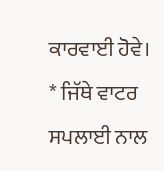ਕਾਰਵਾਈ ਹੋਵੇ।
* ਜਿੱਥੇ ਵਾਟਰ ਸਪਲਾਈ ਨਾਲ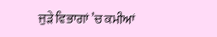ਜੁੜੇ ਵਿਭਾਗਾਂ ’ਚ ਕਮੀਆਂ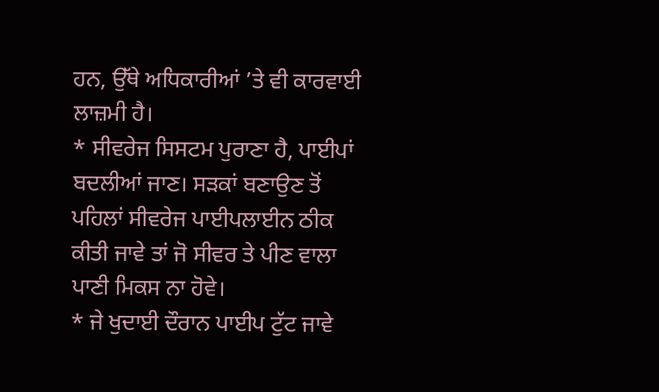ਹਨ, ਉੱਥੇ ਅਧਿਕਾਰੀਆਂ ’ਤੇ ਵੀ ਕਾਰਵਾਈ ਲਾਜ਼ਮੀ ਹੈ।
* ਸੀਵਰੇਜ ਸਿਸਟਮ ਪੁਰਾਣਾ ਹੈ, ਪਾਈਪਾਂ ਬਦਲੀਆਂ ਜਾਣ। ਸੜਕਾਂ ਬਣਾਉਣ ਤੋਂ ਪਹਿਲਾਂ ਸੀਵਰੇਜ ਪਾਈਪਲਾਈਨ ਠੀਕ ਕੀਤੀ ਜਾਵੇ ਤਾਂ ਜੋ ਸੀਵਰ ਤੇ ਪੀਣ ਵਾਲਾ ਪਾਣੀ ਮਿਕਸ ਨਾ ਹੋਵੇ।
* ਜੇ ਖੁਦਾਈ ਦੌਰਾਨ ਪਾਈਪ ਟੁੱਟ ਜਾਵੇ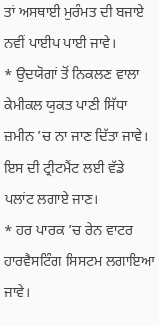ਤਾਂ ਅਸਥਾਈ ਮੁਰੰਮਤ ਦੀ ਬਜਾਏ ਨਵੀਂ ਪਾਈਪ ਪਾਈ ਜਾਵੇ।
* ਉਦਯੋਗਾਂ ਤੋਂ ਨਿਕਲਣ ਵਾਲਾ ਕੇਮੀਕਲ ਯੁਕਤ ਪਾਣੀ ਸਿੱਧਾ ਜ਼ਮੀਨ ’ਚ ਨਾ ਜਾਣ ਦਿੱਤਾ ਜਾਵੇ। ਇਸ ਦੀ ਟ੍ਰੀਟਮੈਂਟ ਲਈ ਵੱਡੇ ਪਲਾਂਟ ਲਗਾਏ ਜਾਣ।
* ਹਰ ਪਾਰਕ ’ਚ ਰੇਨ ਵਾਟਰ ਹਾਰਵੈਸਟਿੰਗ ਸਿਸਟਮ ਲਗਾਇਆ ਜਾਵੇ।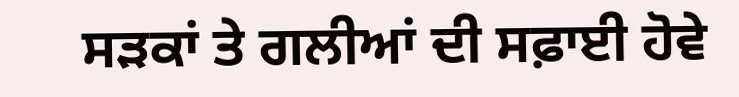ਸੜਕਾਂ ਤੇ ਗਲੀਆਂ ਦੀ ਸਫ਼ਾਈ ਹੋਵੇ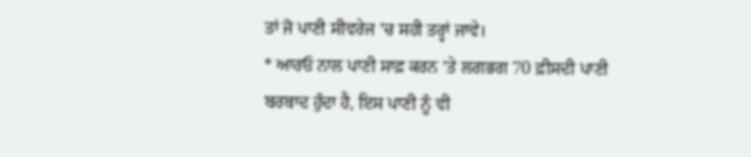ਤਾਂ ਜੋ ਪਾਣੀ ਸੀਵਰੇਜ ’ਚ ਸਹੀ ਤਰ੍ਹਾਂ ਜਾਵੇ।
* ਆਰਓ ਨਾਲ ਪਾਣੀ ਸਾਫ਼ ਕਰਨ ’ਤੇ ਲਗਭਗ 70 ਫ਼ੀਸਦੀ ਪਾਣੀ ਬਰਬਾਦ ਹੁੰਦਾ ਹੈ, ਇਸ ਪਾਣੀ ਨੂੰ ਵੀ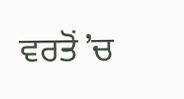ਵਰਤੋਂ ’ਚ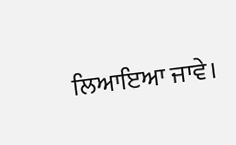ਲਿਆਇਆ ਜਾਵੇ।